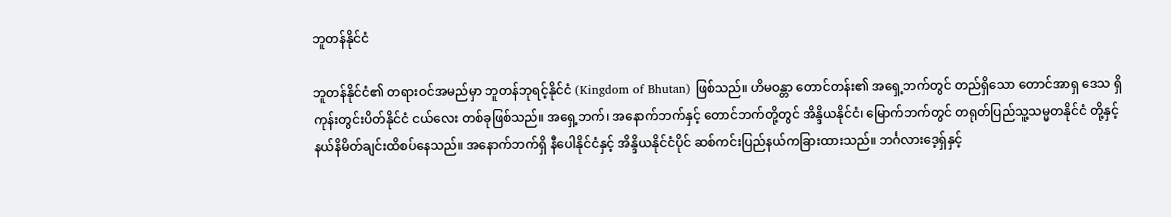ဘူတန်နိုင်ငံ

ဘူတန်နိုင်ငံ၏ တရားဝင်အမည်မှာ ဘူတန်ဘုရင့်နိုင်ငံ (Kingdom of Bhutan) ဖြစ်သည်။ ဟိမဝန္တာ တောင်တန်း၏ အရှေ့ဘက်တွင် တည်ရှိသော တောင်အာရှ ဒေသ ရှိ ကုန်းတွင်းပိတ်နိုင်ငံ ငယ်လေး တစ်ခုဖြစ်သည်။ အရှေ့ဘက်၊ အနောက်ဘက်နှင့် တောင်ဘက်တို့တွင် အိန္ဒိယနိုင်ငံ၊ မြောက်ဘက်တွင် တရုတ်ပြည်သူ့သမ္မတနိုင်ငံ တို့နှင့် နယ်နိမိတ်ချင်းထိစပ်နေသည်။ အနောက်ဘက်ရှိ နီပေါနိုင်ငံနှင့် အိန္ဒိယနိုင်ငံပိုင် ဆစ်ကင်းပြည်နယ်ကခြားထားသည်။ ဘင်္ဂလားဒေ့ရှ်နှင့်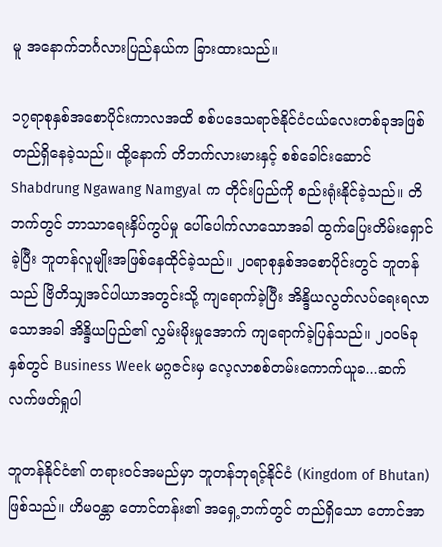မူ အနောက်ဘင်္ဂလားပြည်နယ်က ခြားထားသည်။

၁၇ရာစုနှစ်အစောပိုင်းကာလအထိ စစ်ပဒေသရာဇ်နိုင်ငံငယ်လေးတစ်ခုအဖြစ် တည်ရှိနေခဲ့သည်။ ထို့နောက် တိဘက်လားမားနှင့် စစ်ခေါင်းဆောင် Shabdrung Ngawang Namgyal က တိုင်းပြည်ကို စည်းရုံးနိုင်ခဲ့သည်။ တိဘက်တွင် ဘာသာရေးနှိပ်ကွပ်မှု ပေါ်ပေါက်လာသောအခါ ထွက်ပြေးတိမ်းရှောင်ခဲ့ပြီး ဘူတန်လူမျိုးအဖြစ်နေထိုင်ခဲ့သည်။ ၂၀ရာစုနှစ်အစောပိုင်းတွင် ဘူတန်သည် ဗြိတိသျှအင်ပါယာအတွင်းသို့ ကျရောက်ခဲ့ပြီး အိန္ဒိယလွတ်လပ်ရေးရလာသောအခါ အိန္ဒိယပြည်၏ လွှမ်းမိုးမှုအောက် ကျရောက်ခဲ့ပြန်သည်။ ၂၀၀၆ခုနှစ်တွင် Business Week မဂ္ဂဇင်းမှ လေ့လာစစ်တမ်းကောက်ယူခ...ဆက်လက်ဖတ်ရှုပါ

ဘူတန်နိုင်ငံ၏ တရားဝင်အမည်မှာ ဘူတန်ဘုရင့်နိုင်ငံ (Kingdom of Bhutan) ဖြစ်သည်။ ဟိမဝန္တာ တောင်တန်း၏ အရှေ့ဘက်တွင် တည်ရှိသော တောင်အာ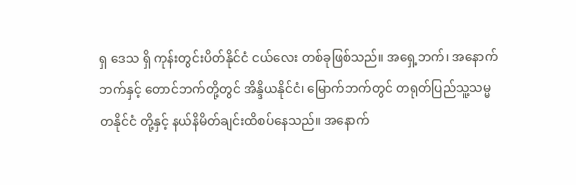ရှ ဒေသ ရှိ ကုန်းတွင်းပိတ်နိုင်ငံ ငယ်လေး တစ်ခုဖြစ်သည်။ အရှေ့ဘက်၊ အနောက်ဘက်နှင့် တောင်ဘက်တို့တွင် အိန္ဒိယနိုင်ငံ၊ မြောက်ဘက်တွင် တရုတ်ပြည်သူ့သမ္မတနိုင်ငံ တို့နှင့် နယ်နိမိတ်ချင်းထိစပ်နေသည်။ အနောက်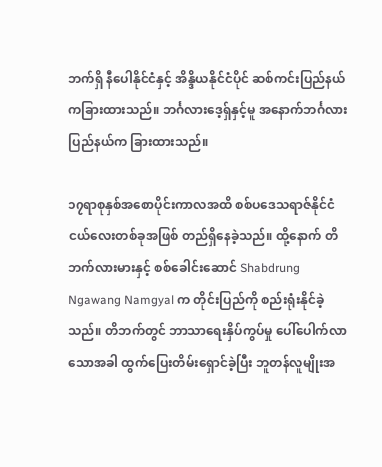ဘက်ရှိ နီပေါနိုင်ငံနှင့် အိန္ဒိယနိုင်ငံပိုင် ဆစ်ကင်းပြည်နယ်ကခြားထားသည်။ ဘင်္ဂလားဒေ့ရှ်နှင့်မူ အနောက်ဘင်္ဂလားပြည်နယ်က ခြားထားသည်။

၁၇ရာစုနှစ်အစောပိုင်းကာလအထိ စစ်ပဒေသရာဇ်နိုင်ငံငယ်လေးတစ်ခုအဖြစ် တည်ရှိနေခဲ့သည်။ ထို့နောက် တိဘက်လားမားနှင့် စစ်ခေါင်းဆောင် Shabdrung Ngawang Namgyal က တိုင်းပြည်ကို စည်းရုံးနိုင်ခဲ့သည်။ တိဘက်တွင် ဘာသာရေးနှိပ်ကွပ်မှု ပေါ်ပေါက်လာသောအခါ ထွက်ပြေးတိမ်းရှောင်ခဲ့ပြီး ဘူတန်လူမျိုးအ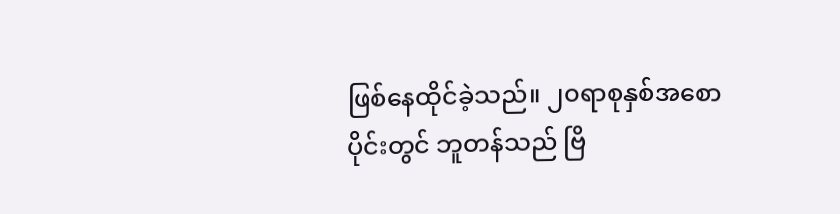ဖြစ်နေထိုင်ခဲ့သည်။ ၂၀ရာစုနှစ်အစောပိုင်းတွင် ဘူတန်သည် ဗြိ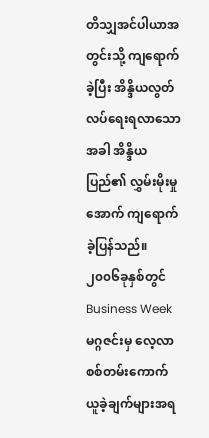တိသျှအင်ပါယာအတွင်းသို့ ကျရောက်ခဲ့ပြီး အိန္ဒိယလွတ်လပ်ရေးရလာသောအခါ အိန္ဒိယပြည်၏ လွှမ်းမိုးမှုအောက် ကျရောက်ခဲ့ပြန်သည်။ ၂၀၀၆ခုနှစ်တွင် Business Week မဂ္ဂဇင်းမှ လေ့လာစစ်တမ်းကောက်ယူခဲ့ချက်များအရ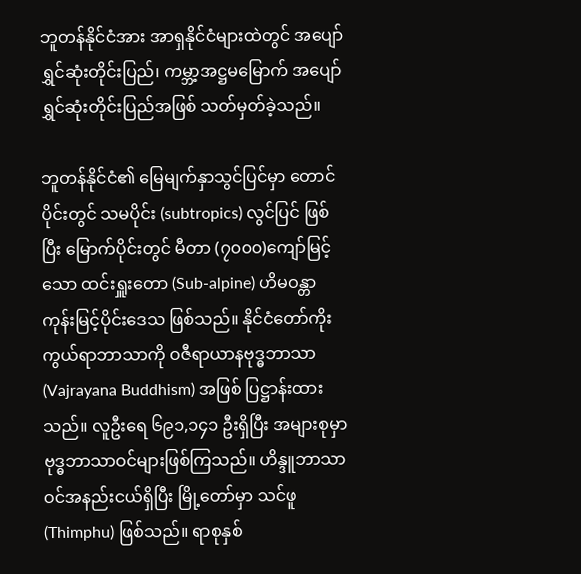ဘူတန်နိုင်ငံအား အာရှနိုင်ငံများထဲတွင် အပျော်ရွှင်ဆုံးတိုင်းပြည်၊ ကမ္ဘာ့အဋ္ဌမမြောက် အပျော်ရွှင်ဆုံးတိုင်းပြည်အဖြစ် သတ်မှတ်ခဲ့သည်။

ဘူတန်နိုင်ငံ၏ မြေမျက်နှာသွင်ပြင်မှာ တောင်ပိုင်းတွင် သမပိုင်း (subtropics) လွင်ပြင် ဖြစ်ပြီး မြောက်ပိုင်းတွင် မီတာ (၇၀၀၀)ကျော်မြင့်သော ထင်းရှူးတော (Sub-alpine) ဟိမဝန္တာကုန်းမြင့်ပိုင်းဒေသ ဖြစ်သည်။ နိုင်ငံတော်ကိုးကွယ်ရာဘာသာကို ဝဇီရာယာနဗုဒ္ဓဘာသာ (Vajrayana Buddhism) အဖြစ် ပြဋ္ဌာန်းထားသည်။ လူဦးရေ ၆၉၁,၁၄၁ ဦးရှိပြီး အများစုမှာ ဗုဒ္ဓဘာသာဝင်များဖြစ်ကြသည်။ ဟိန္ဒူဘာသာဝင်အနည်းငယ်ရှိပြီး မြို့တော်မှာ သင်ဖူ (Thimphu) ဖြစ်သည်။ ရာစုနှစ်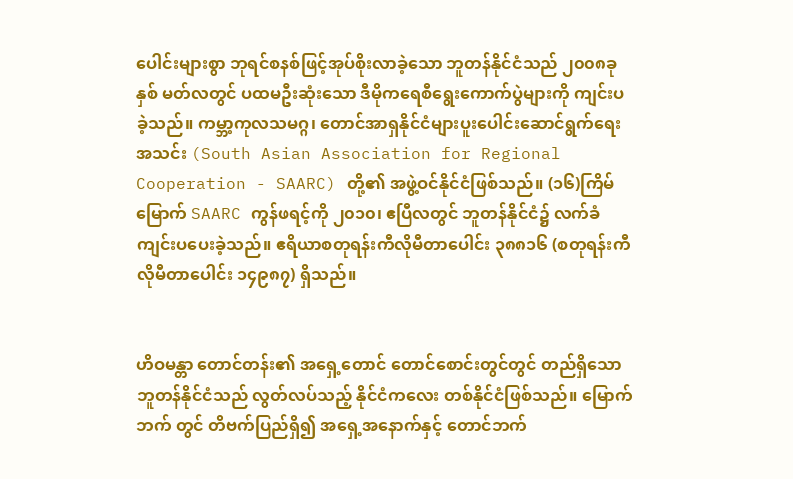ပေါင်းများစွာ ဘုရင်စနစ်ဖြင့်အုပ်စိုးလာခဲ့သော ဘူတန်နိုင်ငံသည် ၂၀၀၈ခုနှစ် မတ်လတွင် ပထမဦးဆုံးသော ဒီမိုကရေစီရွေးကောက်ပွဲများကို ကျင်းပခဲ့သည်။ ကမ္ဘာ့ကုလသမဂ္ဂ၊ တောင်အာရှနိုင်ငံများပူးပေါင်းဆောင်ရွက်ရေးအသင်း (South Asian Association for Regional Cooperation - SAARC) တို့၏ အဖွဲ့ဝင်နိုင်ငံဖြစ်သည်။ (၁၆)ကြိမ်မြောက် SAARC ကွန်ဖရင့်ကို ၂၀၁၀၊ ဧပြီလတွင် ဘူတန်နိုင်ငံ၌ လက်ခံကျင်းပပေးခဲ့သည်။ ဧရိယာစတုရန်းကီလိုမီတာပေါင်း ၃၈၈၁၆ (စတုရန်းကီလိုမီတာပေါင်း ၁၄၉၈၇) ရှိသည်။


ဟိဝမန္တာ တောင်တန်း၏ အရှေ့တောင် တောင်စောင်းတွင်တွင် တည်ရှိသော ဘူတန်နိုင်ငံသည် လွတ်လပ်သည့် နိုင်ငံကလေး တစ်နိုင်ငံဖြစ်သည်။ မြောက်ဘက် တွင် တိဗက်ပြည်ရှိ၍ အရှေ့အနောက်နှင့် တောင်ဘက်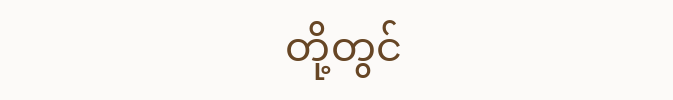တို့တွင်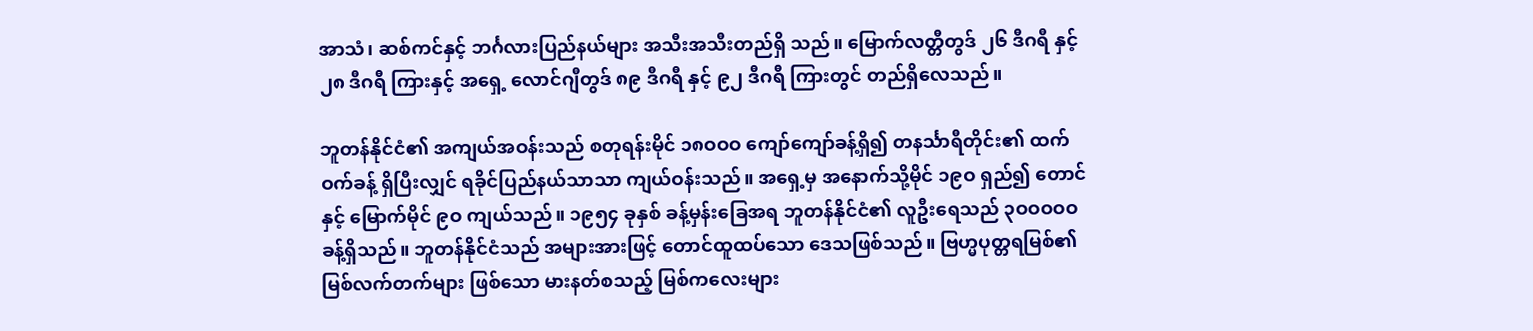အာသံ၊ ဆစ်ကင်နှင့် ဘင်္ဂလားပြည်နယ်များ အသီးအသီးတည်ရှိ သည်။ မြောက်လတ္တီတွဒ် ၂၆ ဒီဂရီ နှင့် ၂၈ ဒီဂရီ ကြားနှင့် အရှေ့ လောင်ဂျီတွဒ် ၈၉ ဒီဂရီ နှင့် ၉၂ ဒီဂရီ ကြားတွင် တည်ရှိလေသည်။

ဘူတန်နိုင်ငံ၏ အကျယ်အဝန်းသည် စတုရန်းမိုင် ၁၈ဝဝဝ ကျော်ကျော်ခန့်ရှိ၍ တနင်္သာရီတိုင်း၏ ထက်ဝက်ခန့် ရှိပြီးလျှင် ရခိုင်ပြည်နယ်သာသာ ကျယ်ဝန်းသည်။ အရှေ့မှ အနောက်သို့မိုင် ၁၉ဝ ရှည်၍ တောင်နှင့် မြောက်မိုင် ၉ဝ ကျယ်သည်။ ၁၉၅၄ ခုနှစ် ခန့်မှန်းခြေအရ ဘူတန်နိုင်ငံ၏ လူဦးရေသည် ၃ဝဝဝဝဝ ခန့်ရှိသည်။ ဘူတန်နိုင်ငံသည် အများအားဖြင့် တောင်ထူထပ်သော ဒေသဖြစ်သည်။ ဗြဟ္မပုတ္တရမြစ်၏ မြစ်လက်တက်များ ဖြစ်သော မားနတ်စသည့် မြစ်ကလေးများ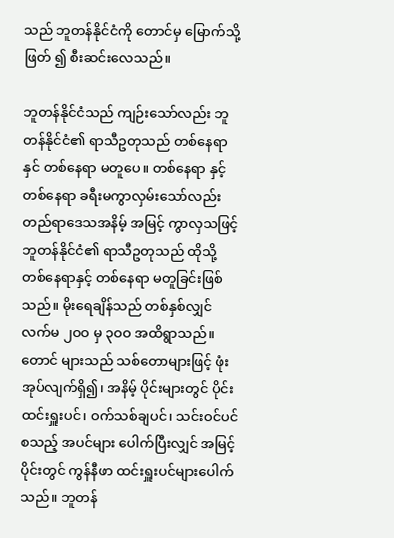သည် ဘူတန်နိုင်ငံကို တောင်မှ မြောက်သို့ဖြတ် ၍ စီးဆင်းလေသည်။

ဘူတန်နိုင်ငံသည် ကျဉ်းသော်လည်း ဘူတန်နိုင်ငံ၏ ရာသီဥတုသည် တစ်နေရာနှင် တစ်နေရာ မတူပေ။ တစ်နေရာ နှင့် တစ်နေရာ ခရီးမကွာလှမ်းသော်လည်း တည်ရာဒေသအနိမ့် အမြင့် ကွာလှသဖြင့် ဘူတန်နိုင်ငံ၏ ရာသီဥတုသည် ထိုသို့ တစ်နေရာနှင့် တစ်နေရာ မတူခြင်းဖြစ်သည်။ မိုးရေချိန်သည် တစ်နှစ်လျှင် လက်မ ၂ဝဝ မှ ၃ဝဝ အထိရွာသည်။ တောင် များသည် သစ်တောများဖြင့် ဖုံးအုပ်လျက်ရှိ၍၊ အနိမ့် ပိုင်းများတွင် ပိုင်းထင်းရှူးပင်၊ ဝက်သစ်ချပင်၊ သင်းဝင်ပင် စသည့် အပင်များ ပေါက်ပြီးလျှင် အမြင့်ပိုင်းတွင် ကွန်နီဖာ ထင်းရှူးပင်များပေါက် သည်။ ဘူတန်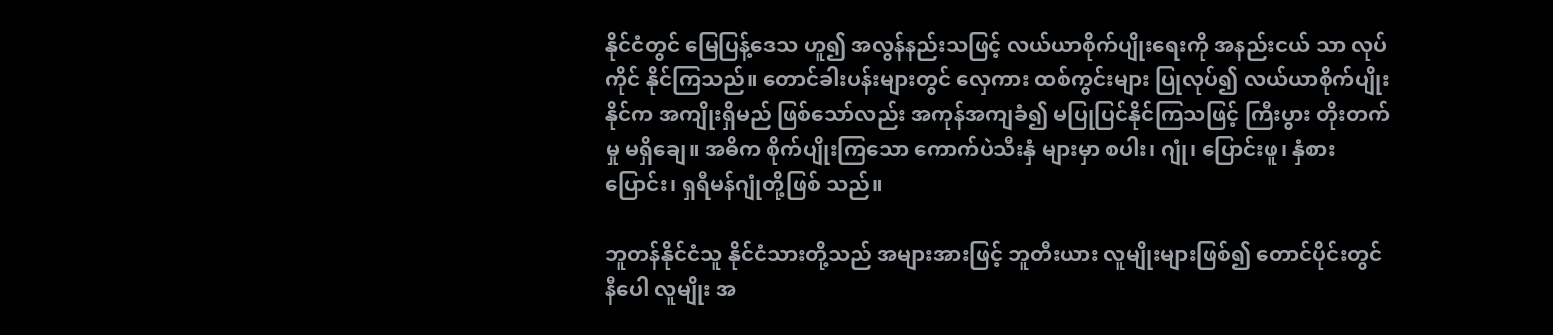နိုင်ငံတွင် မြေပြန့်ဒေသ ဟူ၍ အလွန်နည်းသဖြင့် လယ်ယာစိုက်ပျိုးရေးကို အနည်းငယ် သာ လုပ်ကိုင် နိုင်ကြသည်။ တောင်ခါးပန်းများတွင် လှေကား ထစ်ကွင်းများ ပြုလုပ်၍ လယ်ယာစိုက်ပျိုးနိုင်က အကျိုးရှိမည် ဖြစ်သော်လည်း အကုန်အကျခံ၍ မပြုပြင်နိုင်ကြသဖြင့် ကြီးပွား တိုးတက်မှု မရှိချေ။ အဓိက စိုက်ပျိုးကြသော ကောက်ပဲသီးနှံ များမှာ စပါး၊ ဂျုံ၊ ပြောင်းဖူ၊ နှံစားပြောင်း၊ ရှရီမန်ဂျုံတို့ဖြစ် သည်။

ဘူတန်နိုင်ငံသူ နိုင်ငံသားတို့သည် အများအားဖြင့် ဘူတီးယား လူမျိုးများဖြစ်၍ တောင်ပိုင်းတွင် နီပေါ လူမျိုး အ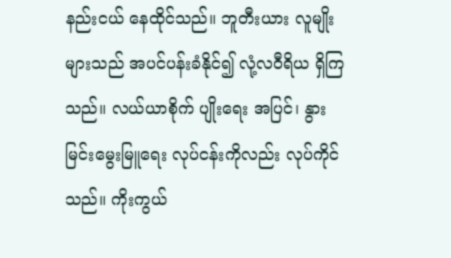နည်းငယ် နေထိုင်သည်။ ဘူတီးယား လူမျိုးများသည် အပင်ပန်းခံနိုင်၍ လုံ့လဝီရိယ ရှိကြသည်။ လယ်ယာစိုက် ပျိုးရေး အပြင်၊ နွားမြင်းမွေးမြူရေး လုပ်ငန်းကိုလည်း လုပ်ကိုင်သည်။ ကိုးကွယ်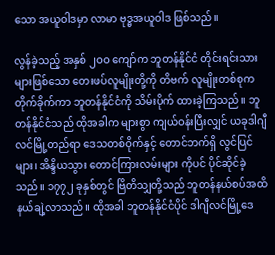သော အယူဝါဒမှာ လာမာ ဗုဒ္ဓအယူဝါဒ ဖြစ်သည်။

လွန်ခဲ့သည့် အနှစ် ၂ဝဝ ကျော်က ဘူတန်နိုင်ငံ တိုင်းရင်းသားများဖြစ်သော တေးဖပ်လူမျိုးတို့ကို တိဗက် လူမျိုးတစ်စုက တိုက်ခိုက်ကာ ဘူတန်နိုင်ငံကို သိမ်းပိုက် ထားခဲ့ကြသည်။ ဘူတန်နိုင်ငံသည် ထိုအခါက များစွာ ကျယ်ဝန်းပြီးလျှင် ယခုဒါဂျီလင်မြို့တည်ရာ ဒေသတစ်ဝိုက်နှင့် တောင်ဘက်ရှိ လွင်ပြင်များ၊ အိန္ဒိယသွား တောင်ကြားလမ်းများ ကိုပင် ပိုင်ဆိုင်ခဲ့သည်။ ၁၇၇၂ ခုနှစ်တွင် ဗြိတိသျှတို့သည် ဘူတန်နယ်စပ်အထိ နယ်ချဲ့လာသည်။ ထိုအခါ ဘူတန်နိုင်ငံပိုင် ဒါဂျီလင်မြို့ဒေ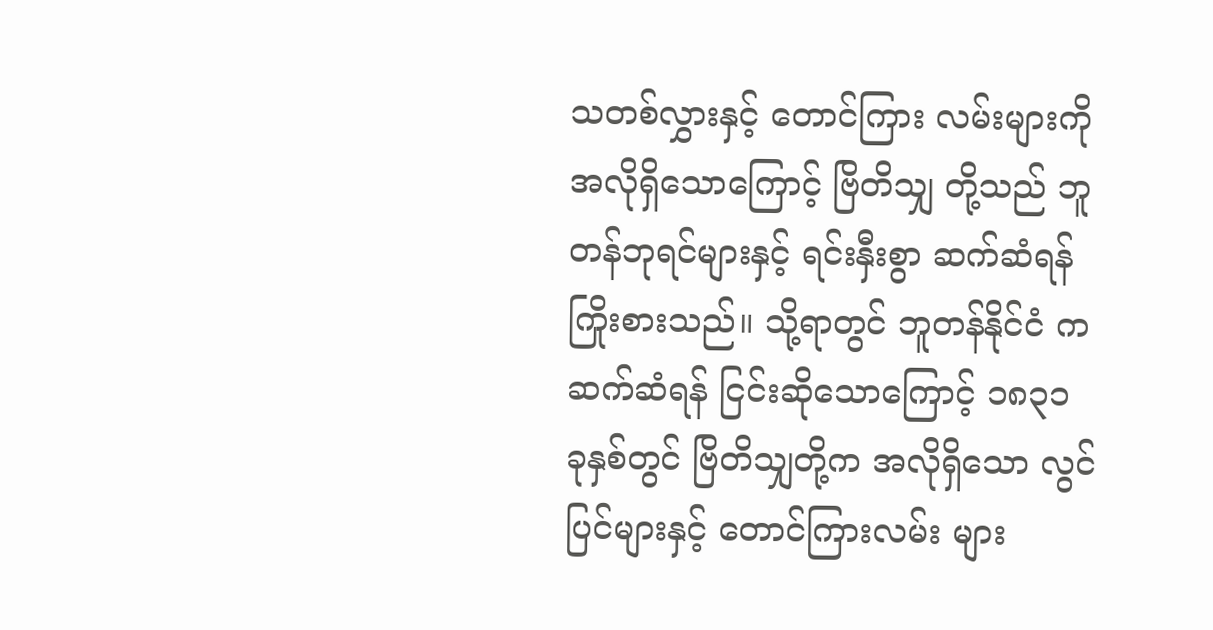သတစ်လွှားနှင့် တောင်ကြား လမ်းများကို အလိုရှိသောကြောင့် ဗြိတိသျှ တို့သည် ဘူတန်ဘုရင်များနှင့် ရင်းနှီးစွာ ဆက်ဆံရန် ကြိုးစားသည်။ သို့ရာတွင် ဘူတန်နိုင်ငံ က ဆက်ဆံရန် ငြင်းဆိုသောကြောင့် ၁၈၃၁ ခုနှစ်တွင် ဗြိတိသျှတို့က အလိုရှိသော လွင်ပြင်များနှင့် တောင်ကြားလမ်း များ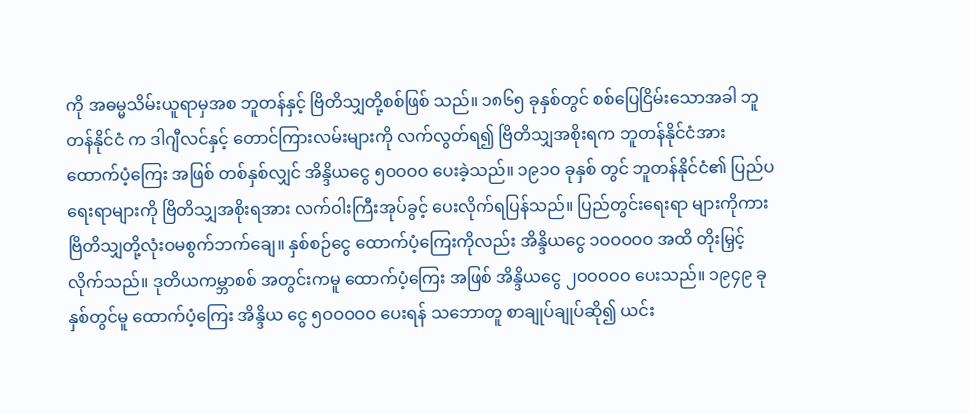ကို အဓမ္မသိမ်းယူရာမှအစ ဘူတန်နှင့် ဗြိတိသျှတို့စစ်ဖြစ် သည်။ ၁၈၆၅ ခုနှစ်တွင် စစ်ပြေငြိမ်းသောအခါ ဘူတန်နိုင်ငံ က ဒါဂျီလင်နှင့် တောင်ကြားလမ်းများကို လက်လွတ်ရ၍ ဗြိတိသျှအစိုးရက ဘူတန်နိုင်ငံအား ထောက်ပံ့ကြေး အဖြစ် တစ်နှစ်လျှင် အိန္ဒိယငွေ ၅ဝဝဝဝ ပေးခဲ့သည်။ ၁၉၁ဝ ခုနှစ် တွင် ဘူတန်နိုင်ငံ၏ ပြည်ပရေးရာများကို ဗြိတိသျှအစိုးရအား လက်ဝါးကြီးအုပ်ခွင့် ပေးလိုက်ရပြန်သည်။ ပြည်တွင်းရေးရာ များကိုကား ဗြိတိသျှတို့လုံးဝမစွက်ဘက်ချေ။ နှစ်စဉ်ငွေ ထောက်ပံ့ကြေးကိုလည်း အိန္ဒိယငွေ ၁ဝဝဝဝဝ အထိ တိုးမြှင့် လိုက်သည်။ ဒုတိယကမ္ဘာစစ် အတွင်းကမူ ထောက်ပံ့ကြေး အဖြစ် အိန္ဒိယငွေ ၂ဝဝဝဝဝ ပေးသည်။ ၁၉၄၉ ခုနှစ်တွင်မူ ထောက်ပံ့ကြေး အိန္ဒိယ ငွေ ၅ဝဝဝဝဝ ပေးရန် သဘောတူ စာချုပ်ချုပ်ဆို၍ ယင်း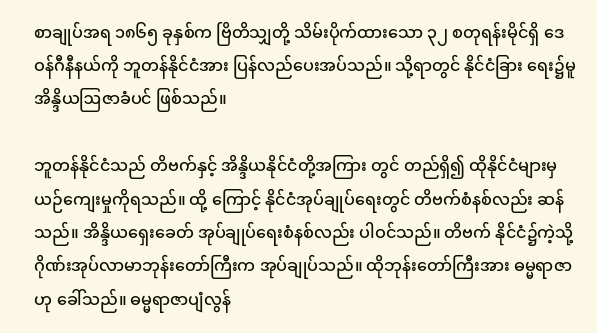စာချုပ်အရ ၁၈၆၅ ခုနှစ်က ဗြိတိသျှတို့ သိမ်းပိုက်ထားသော ၃၂ စတုရန်းမိုင်ရှိ ဒေဝန်ဂီနီနယ်ကို ဘူတန်နိုင်ငံအား ပြန်လည်ပေးအပ်သည်။ သို့ရာတွင် နိုင်ငံခြား ရေး၌မူ အိန္ဒိယဩဇာခံပင် ဖြစ်သည်။

ဘူတန်နိုင်ငံသည် တိဗက်နှင့် အိန္ဒိယနိုင်ငံတို့အကြား တွင် တည်ရှိ၍ ထိုနိုင်ငံများမှ ယဉ်ကျေးမှုကိုရသည်။ ထို့ ကြောင့် နိုင်ငံအုပ်ချုပ်ရေးတွင် တိဗက်စံနစ်လည်း ဆန်သည်။ အိန္ဒိယရှေးခေတ် အုပ်ချုပ်ရေးစံနစ်လည်း ပါဝင်သည်။ တိဗက် နိုင်ငံ၌ကဲ့သို့ဂိုဏ်းအုပ်လာမာဘုန်းတော်ကြီးက အုပ်ချုပ်သည်။ ထိုဘုန်းတော်ကြီးအား ဓမ္မရာဇာဟု ခေါ်သည်။ ဓမ္မရာဇာပျံလွန်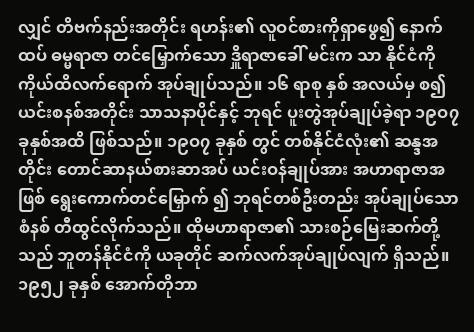လျှင် တိဗက်နည်းအတိုင်း ရဟန်း၏ လူဝင်စားကိုရှာဖွေ၍ နောက်ထပ် ဓမ္မရာဇာ တင်မြှောက်သော ဒှိူရာဇာခေါ် မင်းက သာ နိုင်ငံကို ကိုယ်ထိလက်ရောက် အုပ်ချုပ်သည်။ ၁၆ ရာစု နှစ် အလယ်မှ စ၍ ယင်းစနစ်အတိုင်း သာသနာပိုင်နှင့် ဘုရင် ပူးတွဲအုပ်ချုပ်ခဲ့ရာ ၁၉ဝ၇ ခုနှစ်အထိ ဖြစ်သည်။ ၁၉ဝ၇ ခုနှစ် တွင် တစ်နိုင်ငံလုံး၏ ဆန္ဒအတိုင်း တောင်ဆာနယ်စားဆာအပ် ယင်းဝန်ချုပ်အား အဟာရာဇာအဖြစ် ရွေးကောက်တင်မြှောက် ၍ ဘုရင်တစ်ဦးတည်း အုပ်ချုပ်သောစံနစ် တီထွင်လိုက်သည်။ ထိုမဟာရာဇာ၏ သားစဉ်မြေးဆက်တို့သည် ဘူတန်နိုင်ငံကို ယခုတိုင် ဆက်လက်အုပ်ချုပ်လျက် ရှိသည်။ ၁၉၅၂ ခုနှစ် အောက်တိုဘာ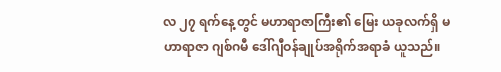လ ၂၇ ရက်နေ့တွင် မဟာရာဇာကြီး၏ မြေး ယခုလက်ရှိ မဟာရာဇာ ဂျစ်ဂမီ ဒေါ်ဂျီဝန်ချုပ်အရိုက်အရာခံ ယူသည်။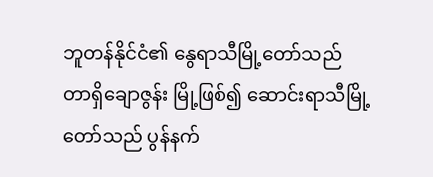ဘူတန်နိုင်ငံ၏ နွေရာသီမြို့တော်သည် တာရှိချောဇွန်း မြို့ဖြစ်၍ ဆောင်းရာသီမြို့တော်သည် ပွန်နက်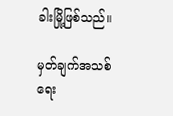ခါးမြို့ဖြစ်သည်။

မှတ်ချက်အသစ် ရေး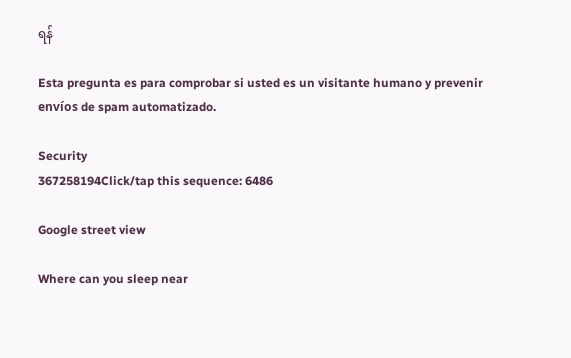ရန်

Esta pregunta es para comprobar si usted es un visitante humano y prevenir envíos de spam automatizado.

Security
367258194Click/tap this sequence: 6486

Google street view

Where can you sleep near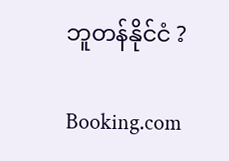ဘူတန်နိုင်ငံ ?

Booking.com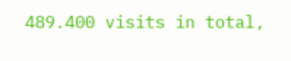489.400 visits in total,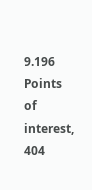9.196 Points of interest, 404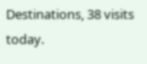Destinations, 38 visits today.